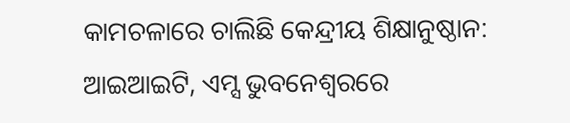କାମଚଳାରେ ଚାଲିଛି କେନ୍ଦ୍ରୀୟ ଶିକ୍ଷାନୁଷ୍ଠାନ: ଆଇଆଇଟି, ଏମ୍ସ ଭୁବନେଶ୍ବରରେ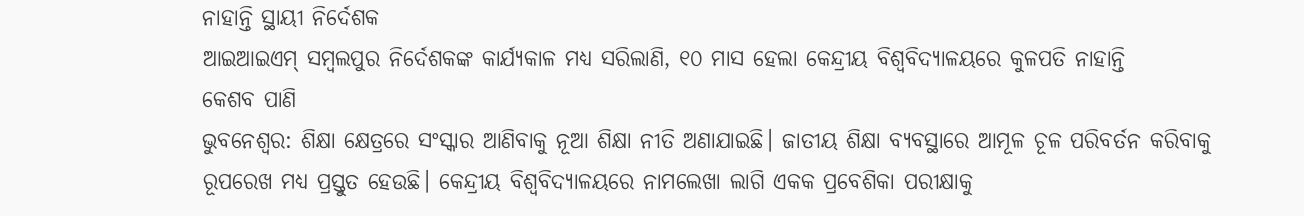ନାହାନ୍ତି ସ୍ଥାୟୀ ନିର୍ଦେଶକ
ଆଇଆଇଏମ୍ ସମ୍ବଲପୁର ନିର୍ଦେଶକଙ୍କ କାର୍ଯ୍ୟକାଳ ମଧ୍ୟ ସରିଲାଣି, ୧୦ ମାସ ହେଲା କେନ୍ଦ୍ରୀୟ ବିଶ୍ବବିଦ୍ୟାଳୟରେ କୁଳପତି ନାହାନ୍ତି
କେଶବ ପାଣି
ଭୁବନେଶ୍ବର: ଶିକ୍ଷା କ୍ଷେତ୍ରରେ ସଂସ୍କାର ଆଣିବାକୁ ନୂଆ ଶିକ୍ଷା ନୀତି ଅଣାଯାଇଛି। ଜାତୀୟ ଶିକ୍ଷା ବ୍ୟବସ୍ଥାରେ ଆମୂଳ ଚୂଳ ପରିବର୍ତନ କରିବାକୁ ରୂପରେଖ ମଧ୍ୟ ପ୍ରସ୍ତୁତ ହେଉଛି। କେନ୍ଦ୍ରୀୟ ବିଶ୍ବବିଦ୍ୟାଳୟରେ ନାମଲେଖା ଲାଗି ଏକକ ପ୍ରବେଶିକା ପରୀକ୍ଷାକୁ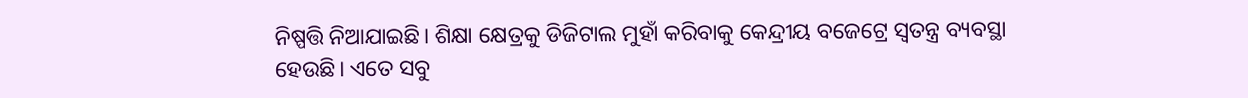ନିଷ୍ପତ୍ତି ନିଆଯାଇଛି। ଶିକ୍ଷା କ୍ଷେତ୍ରକୁ ଡିଜିଟାଲ ମୁହାଁ କରିବାକୁ କେନ୍ଦ୍ରୀୟ ବଜେଟ୍ରେ ସ୍ବତନ୍ତ୍ର ବ୍ୟବସ୍ଥା ହେଉଛି। ଏତେ ସବୁ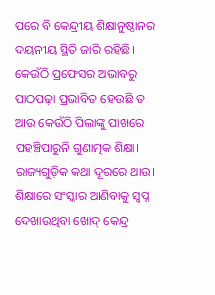ପରେ ବି କେନ୍ଦ୍ରୀୟ ଶିକ୍ଷାନୁଷ୍ଠାନର ଦୟନୀୟ ସ୍ଥିତି ଜାରି ରହିଛି। କେଉଁଠି ପ୍ରଫେସର ଅଭାବରୁ ପାଠପଢ଼ା ପ୍ରଭାବିତ ହେଉଛି ତ ଆଉ କେଉଁଠି ପିଲାଙ୍କୁ ପାଖରେ ପହଞ୍ଚିପାରୁନି ଗୁଣାତ୍ମକ ଶିକ୍ଷା। ରାଜ୍ୟଗୁଡ଼ିକ କଥା ଦୂରରେ ଥାଉ। ଶିକ୍ଷାରେ ସଂସ୍କାର ଆଣିବାକୁ ସ୍ବପ୍ନ ଦେଖାଉଥିବା ଖୋଦ୍ କେନ୍ଦ୍ର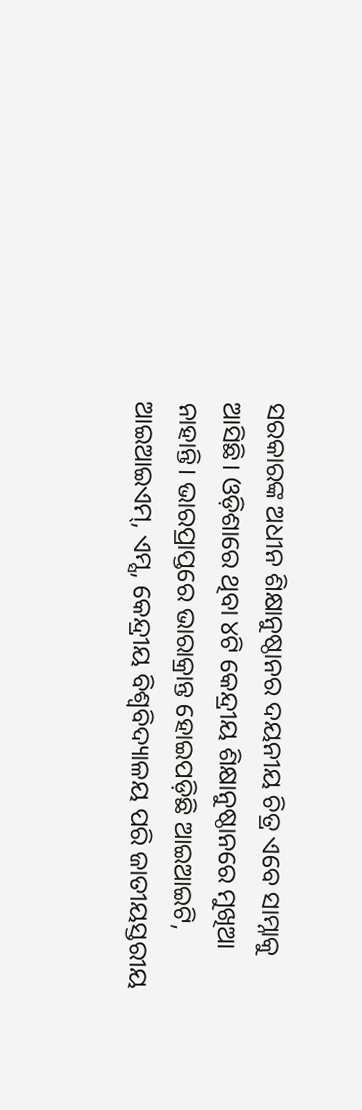ସରକାରଙ୍କ ଅଧୀନ ଶିକ୍ଷାନୁଷ୍ଠାନର ଦୟନୀୟ ଚିତ୍ର ଏବେ ସାମ୍ନାକୁ ଆସିଛି। ଓଡ଼ିଶାରେ ଥିବା ୪ଟି କେନ୍ଦ୍ରୀୟ ଶିକ୍ଷାନୁଷ୍ଠାନରେ ମୁଖିଆ ନାହାନ୍ତି। ଭାରପ୍ରାପ୍ତରେ ଭାରାକ୍ରାନ୍ତ ହୋଇପଡ଼ିଛି ଆଇଆଇଟି, ଆଇଆଇଏମ୍, ଏମ୍ସ, କେନ୍ଦ୍ରୀୟ ବିଶ୍ବବିଦ୍ୟାଳୟ ପରି ଜାତୀୟସ୍ତରୀୟ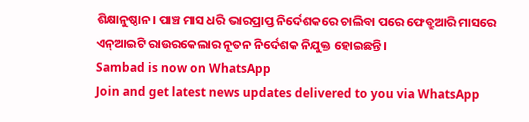ଶିକ୍ଷାନୁଷ୍ଠାନ। ପାଞ୍ଚ ମାସ ଧରି ଭାରପ୍ରାପ୍ତ ନିର୍ଦେଶକରେ ଚାଲିବା ପରେ ଫେବ୍ରୁଆରି ମାସରେ ଏନ୍ଆଇଟି ରାଉରକେଲାର ନୂତନ ନିର୍ଦେଶକ ନିଯୁକ୍ତ ହୋଇଛନ୍ତି।
Sambad is now on WhatsApp
Join and get latest news updates delivered to you via WhatsApp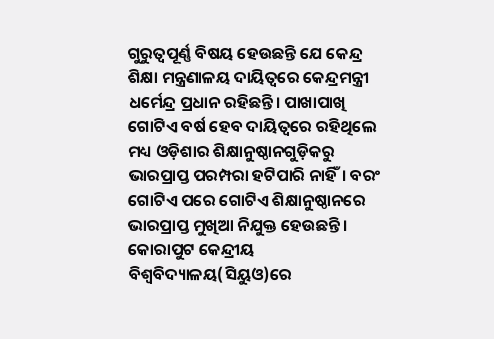ଗୁରୁତ୍ବପୂର୍ଣ୍ଣ ବିଷୟ ହେଉଛନ୍ତି ଯେ କେନ୍ଦ୍ର ଶିକ୍ଷା ମନ୍ତ୍ରଣାଳୟ ଦାୟିତ୍ବରେ କେନ୍ଦ୍ରମନ୍ତ୍ରୀ ଧର୍ମେନ୍ଦ୍ର ପ୍ରଧାନ ରହିଛନ୍ତି। ପାଖାପାଖି ଗୋଟିଏ ବର୍ଷ ହେବ ଦାୟିତ୍ବରେ ରହିଥିଲେ ମଧ୍ୟ ଓଡ଼ିଶାର ଶିକ୍ଷାନୁଷ୍ଠାନଗୁଡ଼ିକରୁ ଭାରପ୍ରାପ୍ତ ପରମ୍ପରା ହଟିପାରି ନାହିଁ। ବରଂ ଗୋଟିଏ ପରେ ଗୋଟିଏ ଶିକ୍ଷାନୁଷ୍ଠାନରେ ଭାରପ୍ରାପ୍ତ ମୁଖିଆ ନିଯୁକ୍ତ ହେଉଛନ୍ତି। କୋରାପୁଟ କେନ୍ଦ୍ରୀୟ ବିଶ୍ବବିଦ୍ୟାଳୟ(ସିୟୁଓ)ରେ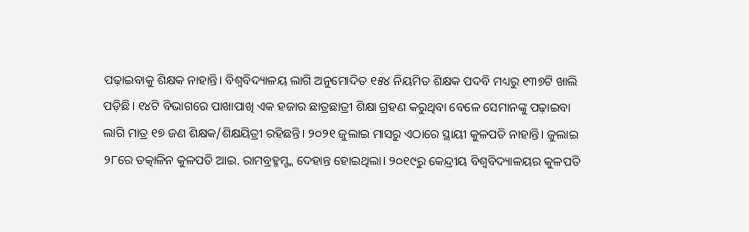ପଢ଼ାଇବାକୁ ଶିକ୍ଷକ ନାହାନ୍ତି। ବିଶ୍ବବିଦ୍ୟାଳୟ ଲାଗି ଅନୁମୋଦିତ ୧୫୪ ନିୟମିତ ଶିକ୍ଷକ ପଦବି ମଧ୍ୟରୁ ୧୩୭ଟି ଖାଲି ପଡ଼ିଛି। ୧୪ଟି ବିଭାଗରେ ପାଖାପାଖି ଏକ ହଜାର ଛାତ୍ରଛାତ୍ରୀ ଶିକ୍ଷା ଗ୍ରହଣ କରୁଥିବା ବେଳେ ସେମାନଙ୍କୁ ପଢ଼ାଇବା ଲାଗି ମାତ୍ର ୧୭ ଜଣ ଶିକ୍ଷକ/ଶିକ୍ଷୟିତ୍ରୀ ରହିଛନ୍ତି। ୨୦୨୧ ଜୁଲାଇ ମାସରୁ ଏଠାରେ ସ୍ଥାୟୀ କୁଳପତି ନାହାନ୍ତି। ଜୁଲାଇ ୨୮ରେ ତତ୍କାଳିନ କୁଳପତି ଆଇ. ରାମବ୍ରହ୍ମମ୍ଙ୍କ ଦେହାନ୍ତ ହୋଇଥିଲା। ୨୦୧୯ରୁ କେନ୍ଦ୍ରୀୟ ବିଶ୍ୱବିଦ୍ୟାଳୟର କୁଳପତି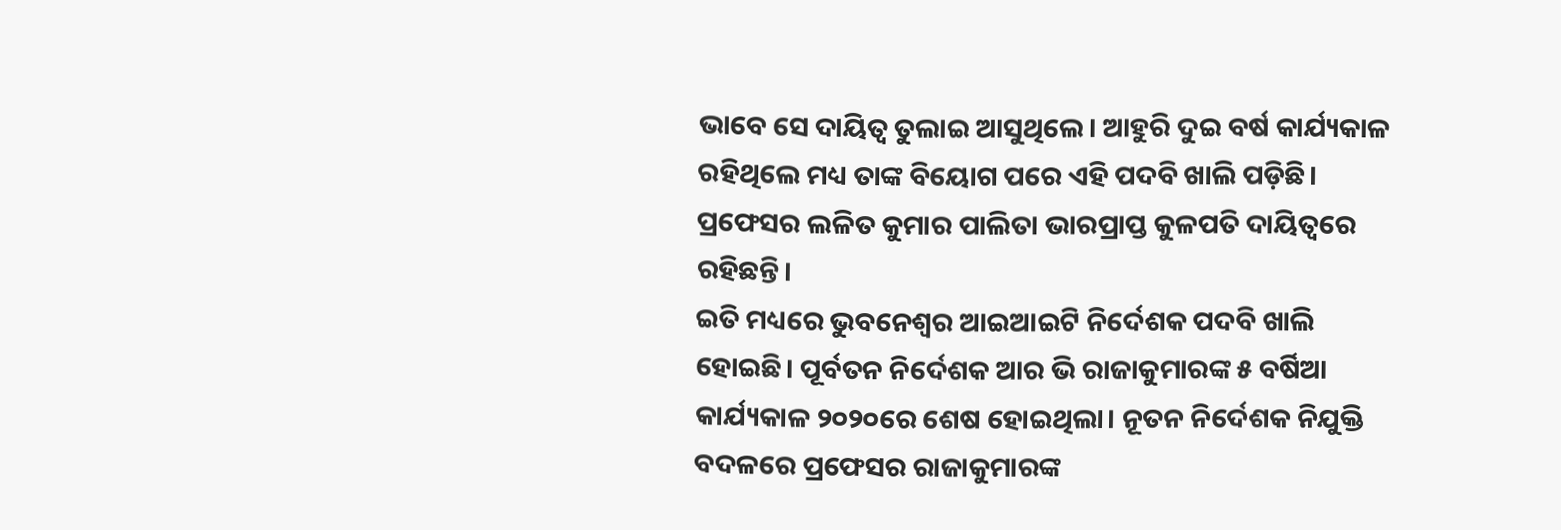ଭାବେ ସେ ଦାୟିତ୍ୱ ତୁଲାଇ ଆସୁଥିଲେ। ଆହୁରି ଦୁଇ ବର୍ଷ କାର୍ଯ୍ୟକାଳ ରହିଥିଲେ ମଧ୍ୟ ତାଙ୍କ ବିୟୋଗ ପରେ ଏହି ପଦବି ଖାଲି ପଡ଼ିଛି। ପ୍ରଫେସର ଲଳିତ କୁମାର ପାଲିତା ଭାରପ୍ରାପ୍ତ କୁଳପତି ଦାୟିତ୍ବରେ ରହିଛନ୍ତି।
ଇତି ମଧ୍ୟରେ ଭୁବନେଶ୍ବର ଆଇଆଇଟି ନିର୍ଦେଶକ ପଦବି ଖାଲି ହୋଇଛି। ପୂର୍ବତନ ନିର୍ଦେଶକ ଆର ଭି ରାଜାକୁମାରଙ୍କ ୫ ବର୍ଷିଆ କାର୍ଯ୍ୟକାଳ ୨୦୨୦ରେ ଶେଷ ହୋଇଥିଲା। ନୂତନ ନିର୍ଦେଶକ ନିଯୁକ୍ତି ବଦଳରେ ପ୍ରଫେସର ରାଜାକୁମାରଙ୍କ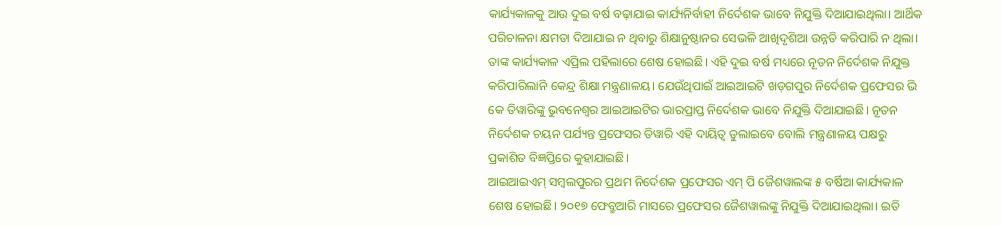କାର୍ଯ୍ୟକାଳକୁ ଆଉ ଦୁଇ ବର୍ଷ ବଢ଼ାଯାଇ କାର୍ଯ୍ୟନିର୍ବାହୀ ନିର୍ଦେଶକ ଭାବେ ନିଯୁକ୍ତି ଦିଆଯାଇଥିଲା। ଆର୍ଥିକ ପରିଚାଳନା କ୍ଷମତା ଦିଆଯାଇ ନ ଥିବାରୁ ଶିକ୍ଷାନୁଷ୍ଠାନର ସେଭଳି ଆଖିଦୃଶିଆ ଉନ୍ନତି କରିପାରି ନ ଥିଲା। ତାଙ୍କ କାର୍ଯ୍ୟକାଳ ଏପ୍ରିଲ ପହିଲାରେ ଶେଷ ହୋଇଛି। ଏହି ଦୁଇ ବର୍ଷ ମଧ୍ୟରେ ନୂତନ ନିର୍ଦେଶକ ନିଯୁକ୍ତ କରିପାରିଲାନି କେନ୍ଦ୍ର ଶିକ୍ଷା ମନ୍ତ୍ରଣାଳୟ। ଯେଉଁଥିପାଇଁ ଆଇଆଇଟି ଖଡ଼ଗପୁର ନିର୍ଦେଶକ ପ୍ରଫେସର ଭି କେ ତିୱାରିଙ୍କୁ ଭୁବନେଶ୍ବର ଆଇଆଇଟିର ଭାରପ୍ରାପ୍ତ ନିର୍ଦେଶକ ଭାବେ ନିଯୁକ୍ତି ଦିଆଯାଇଛି। ନୂତନ ନିର୍ଦେଶକ ଚୟନ ପର୍ଯ୍ୟନ୍ତ ପ୍ରଫେସର ତିୱାରି ଏହି ଦାୟିତ୍ବ ତୁଲାଇବେ ବୋଲି ମନ୍ତ୍ରଣାଳୟ ପକ୍ଷରୁ ପ୍ରକାଶିତ ବିଜ୍ଞପ୍ତିରେ କୁହାଯାଇଛି।
ଆଇଆଇଏମ୍ ସମ୍ବଲପୁରର ପ୍ରଥମ ନିର୍ଦେଶକ ପ୍ରଫେସର ଏମ୍ ପି ଜୈଶୱାଲଙ୍କ ୫ ବର୍ଷିଆ କାର୍ଯ୍ୟକାଳ ଶେଷ ହୋଇଛି। ୨୦୧୭ ଫେବ୍ରୁଆରି ମାସରେ ପ୍ରଫେସର ଜୈଶୱାଲଙ୍କୁ ନିଯୁକ୍ତି ଦିଆଯାଇଥିଲା। ଇତି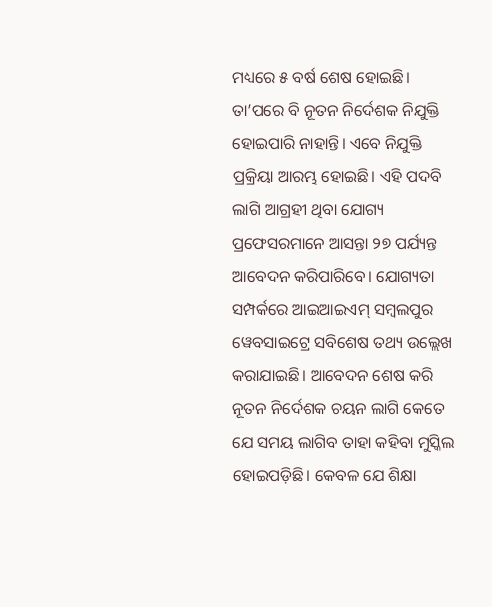ମଧ୍ୟରେ ୫ ବର୍ଷ ଶେଷ ହୋଇଛି। ତା’ପରେ ବି ନୂତନ ନିର୍ଦେଶକ ନିଯୁକ୍ତି ହୋଇପାରି ନାହାନ୍ତି। ଏବେ ନିଯୁକ୍ତି ପ୍ରକ୍ରିୟା ଆରମ୍ଭ ହୋଇଛି। ଏହି ପଦବି ଲାଗି ଆଗ୍ରହୀ ଥିବା ଯୋଗ୍ୟ ପ୍ରଫେସରମାନେ ଆସନ୍ତା ୨୭ ପର୍ଯ୍ୟନ୍ତ ଆବେଦନ କରିପାରିବେ। ଯୋଗ୍ୟତା ସମ୍ପର୍କରେ ଆଇଆଇଏମ୍ ସମ୍ବଲପୁର ୱେବସାଇଟ୍ରେ ସବିଶେଷ ତଥ୍ୟ ଉଲ୍ଲେଖ କରାଯାଇଛି। ଆବେଦନ ଶେଷ କରି ନୂତନ ନିର୍ଦେଶକ ଚୟନ ଲାଗି କେତେ ଯେ ସମୟ ଲାଗିବ ତାହା କହିବା ମୁସ୍କିଲ ହୋଇପଡ଼ିଛି। କେବଳ ଯେ ଶିକ୍ଷା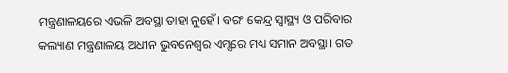ମନ୍ତ୍ରଣାଳୟରେ ଏଭଳି ଅବସ୍ଥା ତାହା ନୁହେଁ। ବରଂ କେନ୍ଦ୍ର ସ୍ବାସ୍ଥ୍ୟ ଓ ପରିବାର କଲ୍ୟାଣ ମନ୍ତ୍ରଣାଳୟ ଅଧୀନ ଭୁବନେଶ୍ବର ଏମ୍ସରେ ମଧ୍ୟ ସମାନ ଅବସ୍ଥା। ଗତ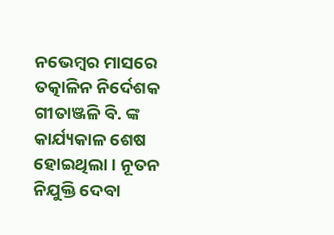ନଭେମ୍ବର ମାସରେ ତତ୍କାଳିନ ନିର୍ଦେଶକ ଗୀତାଞ୍ଜଳି ବି. ଙ୍କ କାର୍ଯ୍ୟକାଳ ଶେଷ ହୋଇଥିଲା। ନୂତନ ନିଯୁକ୍ତି ଦେବା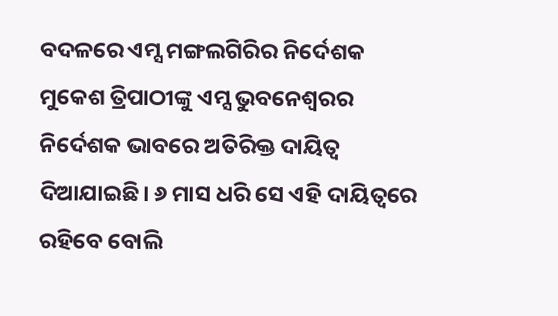ବଦଳରେ ଏମ୍ସ ମଙ୍ଗଲଗିରିର ନିର୍ଦେଶକ ମୁକେଶ ତ୍ରିପାଠୀଙ୍କୁ ଏମ୍ସ ଭୁବନେଶ୍ବରର ନିର୍ଦେଶକ ଭାବରେ ଅତିରିକ୍ତ ଦାୟିତ୍ବ ଦିଆଯାଇଛି। ୬ ମାସ ଧରି ସେ ଏହି ଦାୟିତ୍ବରେ ରହିବେ ବୋଲି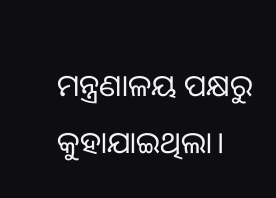ମନ୍ତ୍ରଣାଳୟ ପକ୍ଷରୁ କୁହାଯାଇଥିଲା।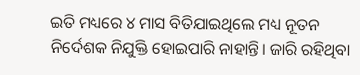ଇତି ମଧ୍ୟରେ ୪ ମାସ ବିତିଯାଇଥିଲେ ମଧ୍ୟ ନୂତନ ନିର୍ଦେଶକ ନିଯୁକ୍ତି ହୋଇପାରି ନାହାନ୍ତି। ଜାରି ରହିଥିବା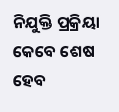ନିଯୁକ୍ତି ପ୍ରକ୍ରିୟା କେବେ ଶେଷ ହେବ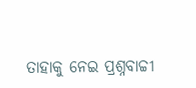ତାହାକୁ ନେଇ ପ୍ରଶ୍ନବାଚ୍ଚୀ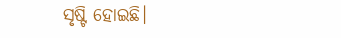ସୃଷ୍ଟି ହୋଇଛି।